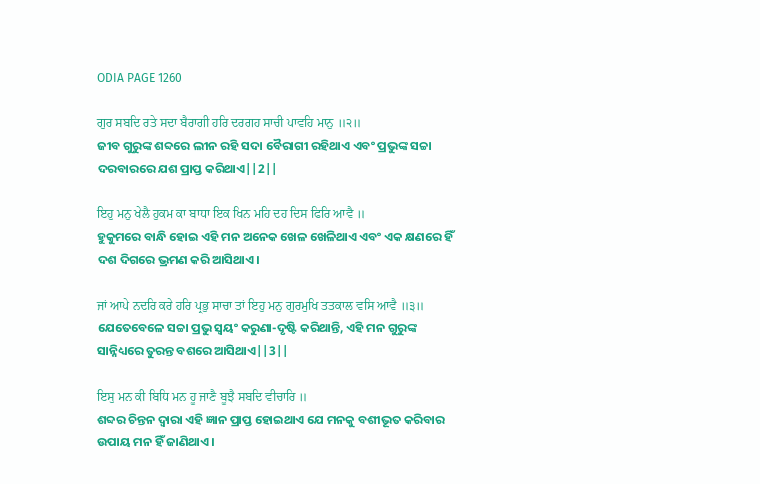ODIA PAGE 1260

ਗੁਰ ਸਬਦਿ ਰਤੇ ਸਦਾ ਬੈਰਾਗੀ ਹਰਿ ਦਰਗਹ ਸਾਚੀ ਪਾਵਹਿ ਮਾਨੁ ॥੨॥
ଜୀବ ଗୁରୁଙ୍କ ଶବ୍ଦରେ ଲୀନ ରହି ସଦା ବୈରାଗୀ ରହିଥାଏ ଏବଂ ପ୍ରଭୁଙ୍କ ସଚ୍ଚା ଦରବାରରେ ଯଶ ପ୍ରାପ୍ତ କରିଥାଏ||2||

ਇਹੁ ਮਨੁ ਖੇਲੈ ਹੁਕਮ ਕਾ ਬਾਧਾ ਇਕ ਖਿਨ ਮਹਿ ਦਹ ਦਿਸ ਫਿਰਿ ਆਵੈ ॥
ହୁକୁମରେ ବାନ୍ଧି ହୋଇ ଏହି ମନ ଅନେକ ଖେଳ ଖେଳିଥାଏ ଏବଂ ଏକ କ୍ଷଣରେ ହିଁ ଦଶ ଦିଗରେ ଭ୍ରମଣ କରି ଆସିଥାଏ।

ਜਾਂ ਆਪੇ ਨਦਰਿ ਕਰੇ ਹਰਿ ਪ੍ਰਭੁ ਸਾਚਾ ਤਾਂ ਇਹੁ ਮਨੁ ਗੁਰਮੁਖਿ ਤਤਕਾਲ ਵਸਿ ਆਵੈ ॥੩॥
ଯେତେବେଳେ ସଚ୍ଚା ପ୍ରଭୁ ସ୍ଵୟଂ କରୁଣା-ଦୃଷ୍ଟି କରିଥାନ୍ତି, ଏହି ମନ ଗୁରୁଙ୍କ ସାନ୍ନିଧ୍ୟରେ ତୁରନ୍ତ ବଶରେ ଆସିଥାଏ||3||

ਇਸੁ ਮਨ ਕੀ ਬਿਧਿ ਮਨ ਹੂ ਜਾਣੈ ਬੂਝੈ ਸਬਦਿ ਵੀਚਾਰਿ ॥
ଶବ୍ଦର ଚିନ୍ତନ ଦ୍ଵାରା ଏହି ଜ୍ଞାନ ପ୍ରାପ୍ତ ହୋଇଥାଏ ଯେ ମନକୁ ବଶୀଭୂତ କରିବାର ଉପାୟ ମନ ହିଁ ଜାଣିଥାଏ।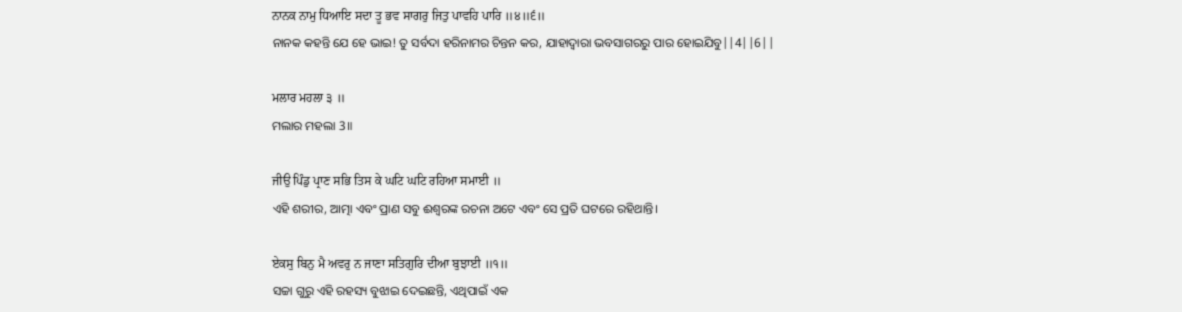ਨਾਨਕ ਨਾਮੁ ਧਿਆਇ ਸਦਾ ਤੂ ਭਵ ਸਾਗਰੁ ਜਿਤੁ ਪਾਵਹਿ ਪਾਰਿ ॥੪॥੬॥
ନାନକ କହନ୍ତି ଯେ ହେ ଭାଇ! ତୁ ସର୍ବଦା ହରିନାମର ଚିନ୍ତନ କର, ଯାହାଦ୍ୱାରା ଭବସାଗରରୁ ପାର ହୋଇଯିବୁ||4||6||

ਮਲਾਰ ਮਹਲਾ ੩ ॥
ମଲାର ମହଲା 3॥

ਜੀਉ ਪਿੰਡੁ ਪ੍ਰਾਣ ਸਭਿ ਤਿਸ ਕੇ ਘਟਿ ਘਟਿ ਰਹਿਆ ਸਮਾਈ ॥
ଏହି ଶରୀର, ଆତ୍ମା ଏବଂ ପ୍ରାଣ ସବୁ ଈଶ୍ଵରଙ୍କ ରଚନା ଅଟେ ଏବଂ ସେ ପ୍ରତି ଘଟରେ ରହିଥାନ୍ତି।

ਏਕਸੁ ਬਿਨੁ ਮੈ ਅਵਰੁ ਨ ਜਾਣਾ ਸਤਿਗੁਰਿ ਦੀਆ ਬੁਝਾਈ ॥੧॥
ସଚ୍ଚା ଗୁରୁ ଏହି ରହସ୍ୟ ବୁଝାଇ ଦେଇଛନ୍ତି, ଏଥିପାଇଁ ଏକ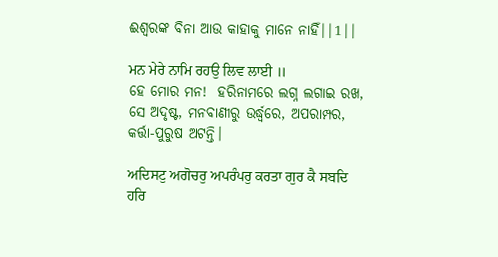ଈଶ୍ଵରଙ୍କ ବିନା ଆଉ କାହାକୁ ମାନେ ନାହିଁ||1||

ਮਨ ਮੇਰੇ ਨਾਮਿ ਰਹਉ ਲਿਵ ਲਾਈ ॥
ହେ ମୋର ମନ!  ହରିନାମରେ ଲଗ୍ନ ଲଗାଇ ରଖ, ସେ ଅଦୃଷ୍ଟ, ମନବାଣୀରୁ ଉର୍ଦ୍ଧ୍ଵରେ, ଅପରାମ୍ପର, କର୍ତ୍ତା-ପୁରୁଷ ଅଟନ୍ତି।

ਅਦਿਸਟੁ ਅਗੋਚਰੁ ਅਪਰੰਪਰੁ ਕਰਤਾ ਗੁਰ ਕੈ ਸਬਦਿ ਹਰਿ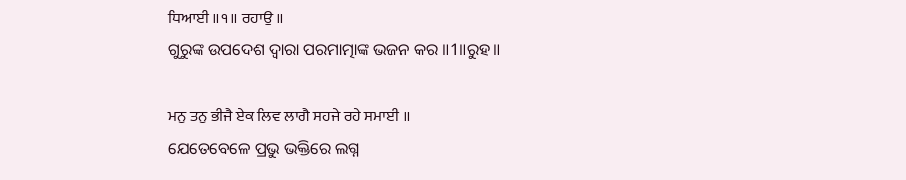ਧਿਆਈ ॥੧॥ ਰਹਾਉ ॥
ଗୁରୁଙ୍କ ଉପଦେଶ ଦ୍ଵାରା ପରମାତ୍ମାଙ୍କ ଭଜନ କର ॥1॥ରୁହ॥

ਮਨੁ ਤਨੁ ਭੀਜੈ ਏਕ ਲਿਵ ਲਾਗੈ ਸਹਜੇ ਰਹੇ ਸਮਾਈ ॥
ଯେତେବେଳେ ପ୍ରଭୁ ଭକ୍ତିରେ ଲଗ୍ନ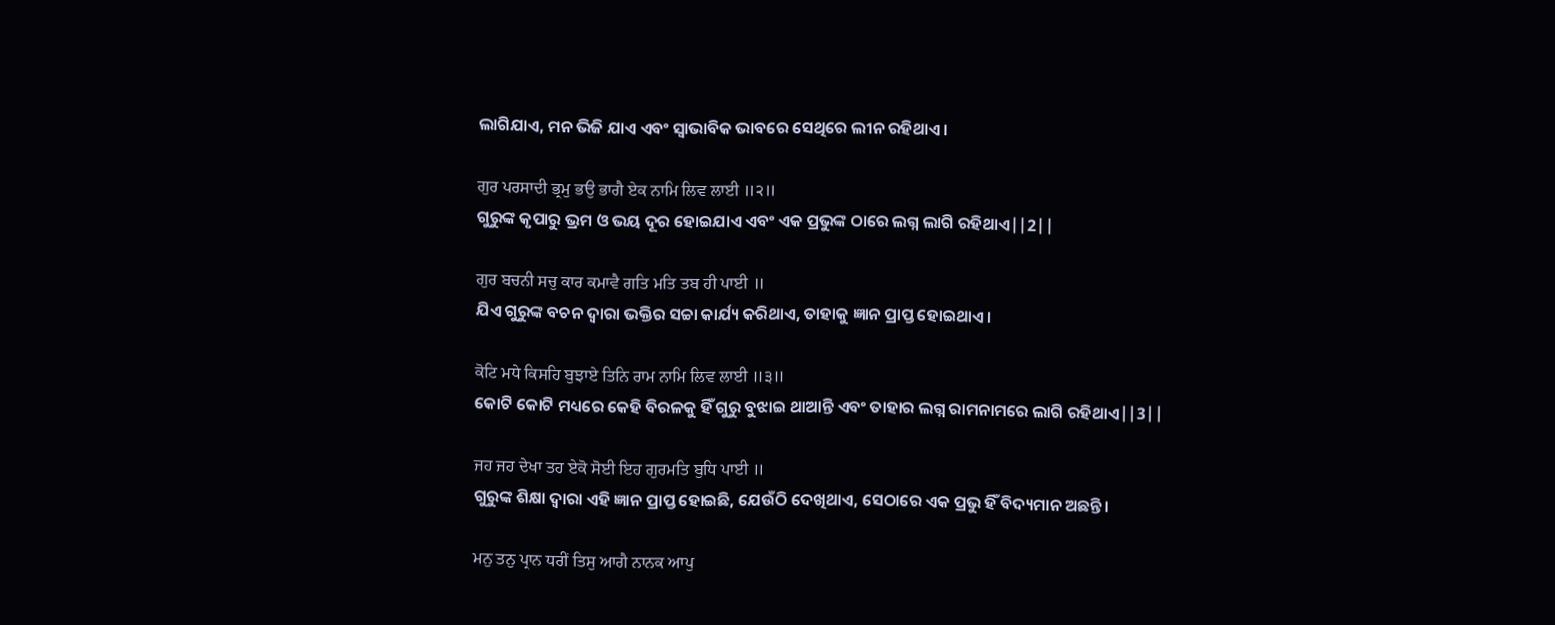ଲାଗିଯାଏ, ମନ ଭିଜି ଯାଏ ଏବଂ ସ୍ଵାଭାବିକ ଭାବରେ ସେଥିରେ ଲୀନ ରହିଥାଏ।

ਗੁਰ ਪਰਸਾਦੀ ਭ੍ਰਮੁ ਭਉ ਭਾਗੈ ਏਕ ਨਾਮਿ ਲਿਵ ਲਾਈ ॥੨॥
ଗୁରୁଙ୍କ କୃପାରୁ ଭ୍ରମ ଓ ଭୟ ଦୂର ହୋଇଯାଏ ଏବଂ ଏକ ପ୍ରଭୁଙ୍କ ଠାରେ ଲଗ୍ନ ଲାଗି ରହିଥାଏ||2||

ਗੁਰ ਬਚਨੀ ਸਚੁ ਕਾਰ ਕਮਾਵੈ ਗਤਿ ਮਤਿ ਤਬ ਹੀ ਪਾਈ ॥
ଯିଏ ଗୁରୁଙ୍କ ବଚନ ଦ୍ଵାରା ଭକ୍ତିର ସଚ୍ଚା କାର୍ଯ୍ୟ କରିଥାଏ, ତାହାକୁ ଜ୍ଞାନ ପ୍ରାପ୍ତ ହୋଇଥାଏ।

ਕੋਟਿ ਮਧੇ ਕਿਸਹਿ ਬੁਝਾਏ ਤਿਨਿ ਰਾਮ ਨਾਮਿ ਲਿਵ ਲਾਈ ॥੩॥
କୋଟି କୋଟି ମଧ୍ୟରେ କେହି ବିରଳକୁ ହିଁ ଗୁରୁ ବୁଝାଇ ଥାଆନ୍ତି ଏବଂ ତାହାର ଲଗ୍ନ ରାମନାମରେ ଲାଗି ରହିଥାଏ||3||

ਜਹ ਜਹ ਦੇਖਾ ਤਹ ਏਕੋ ਸੋਈ ਇਹ ਗੁਰਮਤਿ ਬੁਧਿ ਪਾਈ ॥
ଗୁରୁଙ୍କ ଶିକ୍ଷା ଦ୍ଵାରା ଏହି ଜ୍ଞାନ ପ୍ରାପ୍ତ ହୋଇଛି, ଯେଉଁଠି ଦେଖିଥାଏ, ସେଠାରେ ଏକ ପ୍ରଭୁ ହିଁ ବିଦ୍ୟମାନ ଅଛନ୍ତି।

ਮਨੁ ਤਨੁ ਪ੍ਰਾਨ ਧਰੀਂ ਤਿਸੁ ਆਗੈ ਨਾਨਕ ਆਪੁ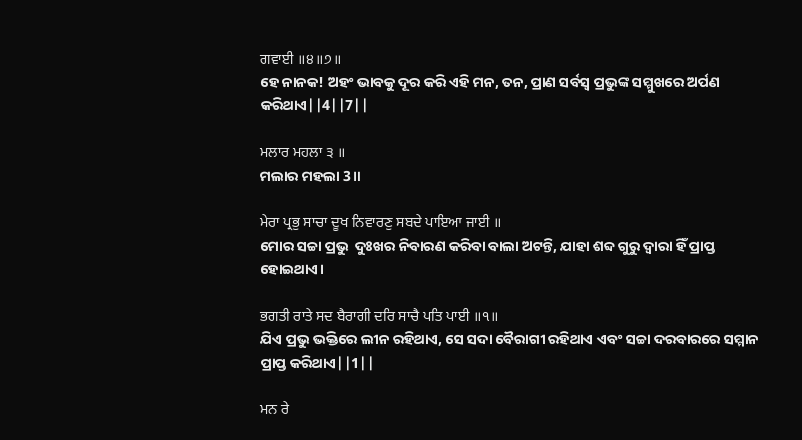ਗਵਾਈ ॥੪॥੭॥
ହେ ନାନକ! ଅହଂ ଭାବକୁ ଦୂର କରି ଏହି ମନ, ତନ, ପ୍ରାଣ ସର୍ବସ୍ଵ ପ୍ରଭୁଙ୍କ ସମ୍ମୁଖରେ ଅର୍ପଣ କରିଥାଏ||4||7||

ਮਲਾਰ ਮਹਲਾ ੩ ॥
ମଲାର ମହଲା 3॥

ਮੇਰਾ ਪ੍ਰਭੁ ਸਾਚਾ ਦੂਖ ਨਿਵਾਰਣੁ ਸਬਦੇ ਪਾਇਆ ਜਾਈ ॥
ମୋର ସଚ୍ଚା ପ୍ରଭୁ  ଦୁଃଖର ନିବାରଣ କରିବା ବାଲା ଅଟନ୍ତି, ଯାହା ଶବ୍ଦ ଗୁରୁ ଦ୍ଵାରା ହିଁ ପ୍ରାପ୍ତ ହୋଇଥାଏ।

ਭਗਤੀ ਰਾਤੇ ਸਦ ਬੈਰਾਗੀ ਦਰਿ ਸਾਚੈ ਪਤਿ ਪਾਈ ॥੧॥
ଯିଏ ପ୍ରଭୁ ଭକ୍ତିରେ ଲୀନ ରହିଥାଏ, ସେ ସଦା ବୈରାଗୀ ରହିଥାଏ ଏବଂ ସଚ୍ଚା ଦରବାରରେ ସମ୍ମାନ ପ୍ରାପ୍ତ କରିଥାଏ||1||

ਮਨ ਰੇ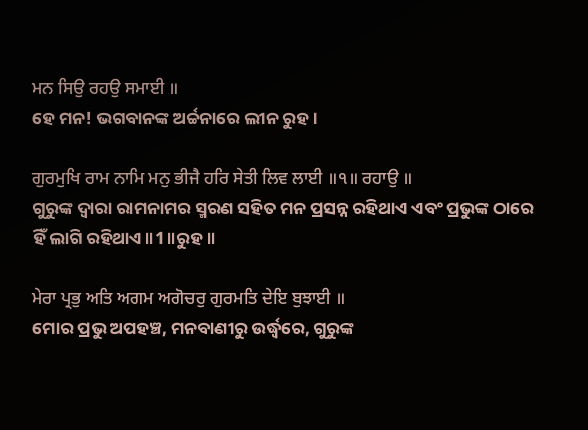ਮਨ ਸਿਉ ਰਹਉ ਸਮਾਈ ॥
ହେ ମନ! ଭଗବାନଙ୍କ ଅର୍ଚ୍ଚନାରେ ଲୀନ ରୁହ।

ਗੁਰਮੁਖਿ ਰਾਮ ਨਾਮਿ ਮਨੁ ਭੀਜੈ ਹਰਿ ਸੇਤੀ ਲਿਵ ਲਾਈ ॥੧॥ ਰਹਾਉ ॥
ଗୁରୁଙ୍କ ଦ୍ଵାରା ରାମନାମର ସ୍ମରଣ ସହିତ ମନ ପ୍ରସନ୍ନ ରହିଥାଏ ଏବଂ ପ୍ରଭୁଙ୍କ ଠାରେ ହିଁ ଲାଗି ରହିଥାଏ॥1॥ରୁହ॥

ਮੇਰਾ ਪ੍ਰਭੁ ਅਤਿ ਅਗਮ ਅਗੋਚਰੁ ਗੁਰਮਤਿ ਦੇਇ ਬੁਝਾਈ ॥
ମୋର ପ୍ରଭୁ ଅପହଞ୍ଚ, ମନବାଣୀରୁ ଉର୍ଦ୍ଧ୍ଵରେ, ଗୁରୁଙ୍କ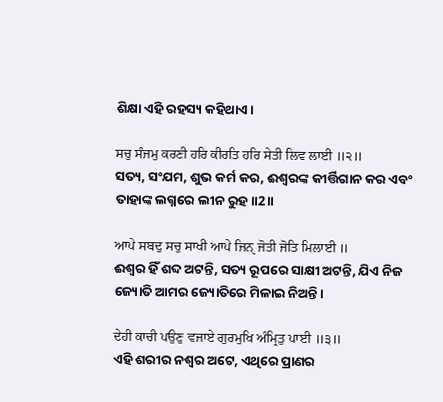ଶିକ୍ଷା ଏହି ରହସ୍ୟ କହିଥାଏ।

ਸਚੁ ਸੰਜਮੁ ਕਰਣੀ ਹਰਿ ਕੀਰਤਿ ਹਰਿ ਸੇਤੀ ਲਿਵ ਲਾਈ ॥੨॥
ସତ୍ୟ, ସଂଯମ, ଶୁଭ କର୍ମ କର, ଈଶ୍ଵରଙ୍କ କୀର୍ତ୍ତିଗାନ କର ଏବଂ ତାହାଙ୍କ ଲଗ୍ନରେ ଲୀନ ରୁହ॥2॥

ਆਪੇ ਸਬਦੁ ਸਚੁ ਸਾਖੀ ਆਪੇ ਜਿਨੑ ਜੋਤੀ ਜੋਤਿ ਮਿਲਾਈ ॥
ଈଶ୍ଵର ହିଁ ଶବ୍ଦ ଅଟନ୍ତି, ସତ୍ୟ ରୂପରେ ସାକ୍ଷୀ ଅଟନ୍ତି, ଯିଏ ନିଜ ଜ୍ୟୋତି ଆମର ଜ୍ୟୋତିରେ ମିଳାଇ ନିଅନ୍ତି।

ਦੇਹੀ ਕਾਚੀ ਪਉਣੁ ਵਜਾਏ ਗੁਰਮੁਖਿ ਅੰਮ੍ਰਿਤੁ ਪਾਈ ॥੩॥
ଏହି ଶରୀର ନଶ୍ଵର ଅଟେ, ଏଥିରେ ପ୍ରାଣର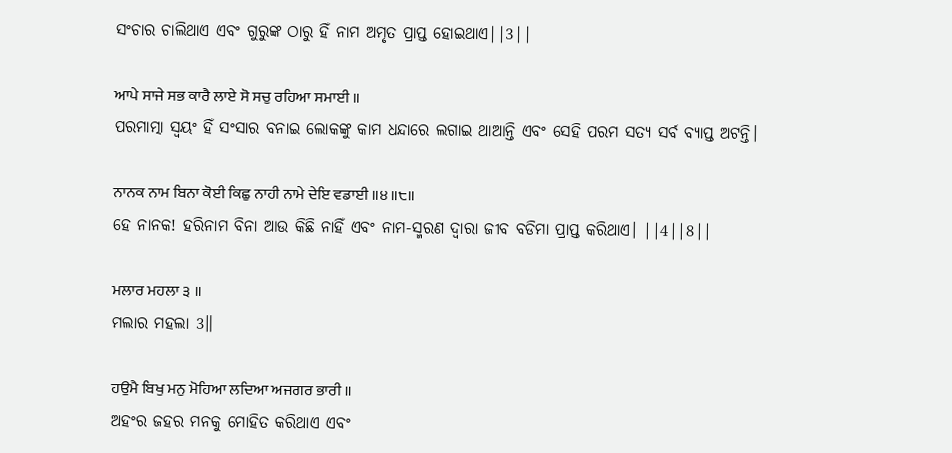ସଂଚାର ଚାଲିଥାଏ ଏବଂ ଗୁରୁଙ୍କ ଠାରୁ ହିଁ ନାମ ଅମୃତ ପ୍ରାପ୍ତ ହୋଇଥାଏ||3||

ਆਪੇ ਸਾਜੇ ਸਭ ਕਾਰੈ ਲਾਏ ਸੋ ਸਚੁ ਰਹਿਆ ਸਮਾਈ ॥
ପରମାତ୍ମା ସ୍ଵୟଂ ହିଁ ସଂସାର ବନାଇ ଲୋକଙ୍କୁ କାମ ଧନ୍ଦାରେ ଲଗାଇ ଥାଆନ୍ତି ଏବଂ ସେହି ପରମ ସତ୍ୟ ସର୍ବ ବ୍ୟାପ୍ତ ଅଟନ୍ତି।

ਨਾਨਕ ਨਾਮ ਬਿਨਾ ਕੋਈ ਕਿਛੁ ਨਾਹੀ ਨਾਮੇ ਦੇਇ ਵਡਾਈ ॥੪॥੮॥
ହେ ନାନକ! ହରିନାମ ବିନା ଆଉ କିଛି ନାହିଁ ଏବଂ ନାମ-ସ୍ମରଣ ଦ୍ଵାରା ଜୀବ ବଡିମା ପ୍ରାପ୍ତ କରିଥାଏ। ||4||8||

ਮਲਾਰ ਮਹਲਾ ੩ ॥
ମଲାର ମହଲା 3॥

ਹਉਮੈ ਬਿਖੁ ਮਨੁ ਮੋਹਿਆ ਲਦਿਆ ਅਜਗਰ ਭਾਰੀ ॥
ଅହଂର ଜହର ମନକୁ ମୋହିତ କରିଥାଏ ଏବଂ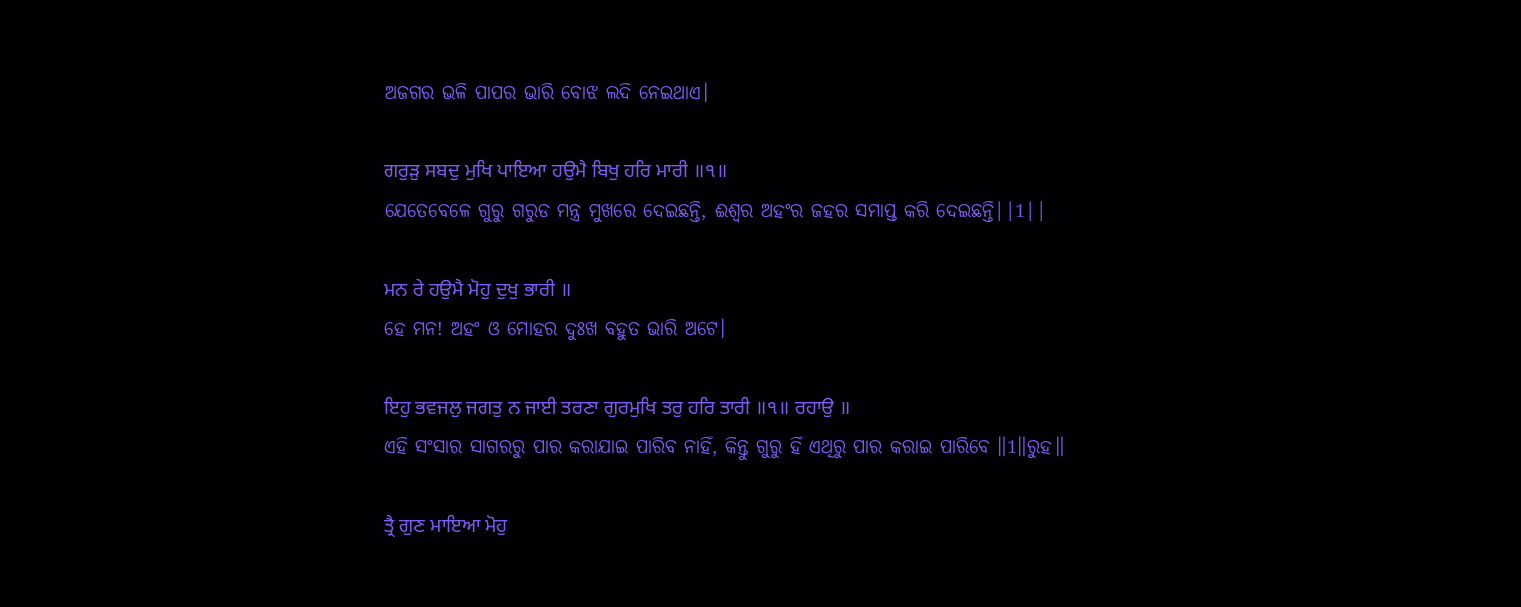ଅଜଗର ଭଳି ପାପର ଭାରି ବୋଝ ଲଦି ନେଇଥାଏ।

ਗਰੁੜੁ ਸਬਦੁ ਮੁਖਿ ਪਾਇਆ ਹਉਮੈ ਬਿਖੁ ਹਰਿ ਮਾਰੀ ॥੧॥
ଯେତେବେଳେ ଗୁରୁ ଗରୁଡ ମନ୍ତ୍ର ମୁଖରେ ଦେଇଛନ୍ତି, ଈଶ୍ଵର ଅହଂର ଜହର ସମାପ୍ତ କରି ଦେଇଛନ୍ତି||1||

ਮਨ ਰੇ ਹਉਮੈ ਮੋਹੁ ਦੁਖੁ ਭਾਰੀ ॥
ହେ ମନ! ଅହଂ ଓ ମୋହର ଦୁଃଖ ବହୁତ ଭାରି ଅଟେ।

ਇਹੁ ਭਵਜਲੁ ਜਗਤੁ ਨ ਜਾਈ ਤਰਣਾ ਗੁਰਮੁਖਿ ਤਰੁ ਹਰਿ ਤਾਰੀ ॥੧॥ ਰਹਾਉ ॥
ଏହି ସଂସାର ସାଗରରୁ ପାର କରାଯାଇ ପାରିବ ନାହିଁ, କିନ୍ତୁ ଗୁରୁ ହିଁ ଏଥିରୁ ପାର କରାଇ ପାରିବେ ॥1॥ରୁହ॥

ਤ੍ਰੈ ਗੁਣ ਮਾਇਆ ਮੋਹੁ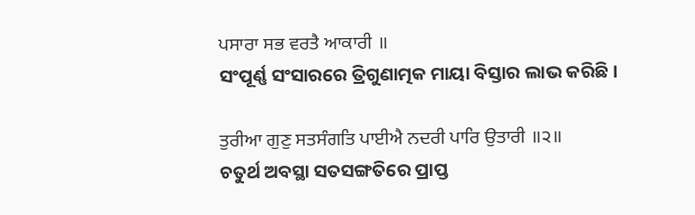ਪਸਾਰਾ ਸਭ ਵਰਤੈ ਆਕਾਰੀ ॥
ସଂପୂର୍ଣ୍ଣ ସଂସାରରେ ତ୍ରିଗୁଣାତ୍ମକ ମାୟା ବିସ୍ତାର ଲାଭ କରିଛି।

ਤੁਰੀਆ ਗੁਣੁ ਸਤਸੰਗਤਿ ਪਾਈਐ ਨਦਰੀ ਪਾਰਿ ਉਤਾਰੀ ॥੨॥
ଚତୁର୍ଥ ଅବସ୍ଥା ସତସଙ୍ଗତିରେ ପ୍ରାପ୍ତ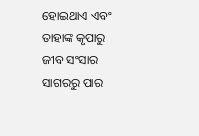ହୋଇଥାଏ ଏବଂ ତାହାଙ୍କ କୃପାରୁ ଜୀବ ସଂସାର ସାଗରରୁ ପାର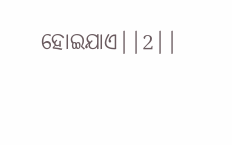ହୋଇଯାଏ||2||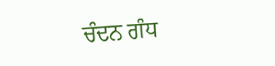ਚੰਦਨ ਗੰਧ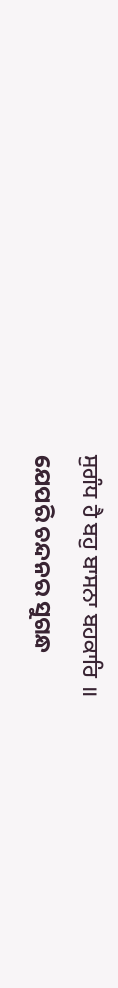ਸੁਗੰਧ ਹੈ ਬਹੁ ਬਾਸਨਾ ਬਹਕਾਰਿ ॥
ଯେପରି ଚନ୍ଦନର ସୁଗନ୍ଧ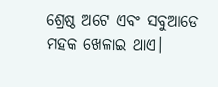ଶ୍ରେଷ୍ଠ ଅଟେ ଏବଂ ସବୁଆଡେ ମହକ ଖେଳାଇ ଥାଏ।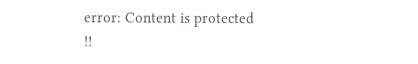error: Content is protected !!